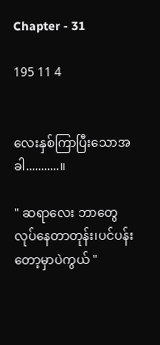Chapter - 31

195 11 4


လေးနှစ်ကြာပြီးသောအခါ...........။

" ဆရာလေး ဘာတွေလုပ်နေတာတုန်း၊ပင်ပန်းတော့မှာပဲကွယ် "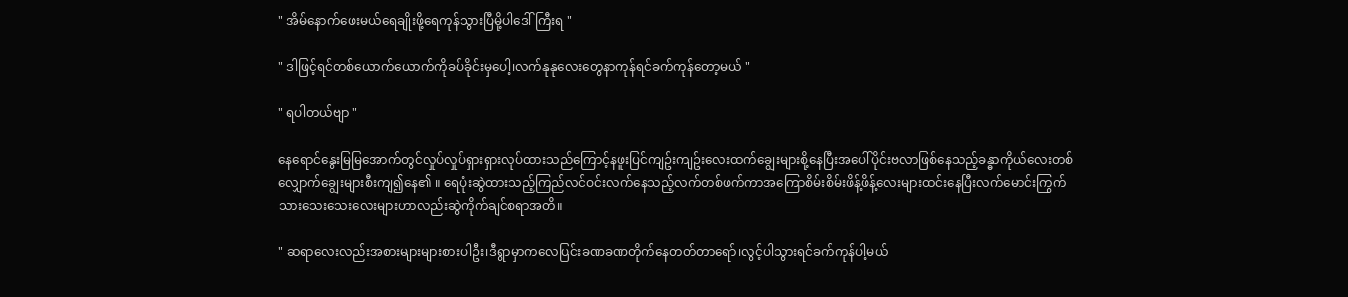" အိမ်နောက်ဖေးမယ်ရေချိုးဖို့ရေကုန်သွားပြီမို့ပါဒေါ်ကြီးရ "

" ဒါဖြင့်ရင်တစ်ယောက်ယောက်ကိုခပ်ခိုင်းမှပေါ့၊လက်နုနုလေးတွေနာကုန်ရင်ခက်ကုန်တော့မယ် "

" ရပါတယ်ဗျာ "

နေရောင်နွေးမြမြအောက်တွင်လှုပ်လှုပ်ရှားရှားလုပ်ထားသည်ကြောင့်နဖူးပြင်ကျဥ်းကျဥ်းလေးထက်ချွေးများစို့နေပြီးအပေါ်ပိုင်းဗလာဖြစ်နေသည့်ခန္ဓာကိုယ်လေးတစ်လျှောက်ချွေးများစီးကျ၍နေ၏ ။ ရေပုံးဆွဲထားသည့်ကြည်လင်ဝင်းလက်နေသည့်လက်တစ်ဖက်ကာအကြောစိမ်းစိမ်းဖိန့်ဖိန့်လေးများထင်းနေပြီးလက်မောင်းကြွက်သားသေးသေးလေးများဟာလည်းဆွဲကိုက်ချင်စရာအတိ။

" ဆရာလေးလည်းအစားများများစားပါဦး၊ဒီရွာမှာကလေပြင်းခဏခဏတိုက်နေတတ်တာရော်၊လွင့်ပါသွားရင်ခက်ကုန်ပါ့မယ်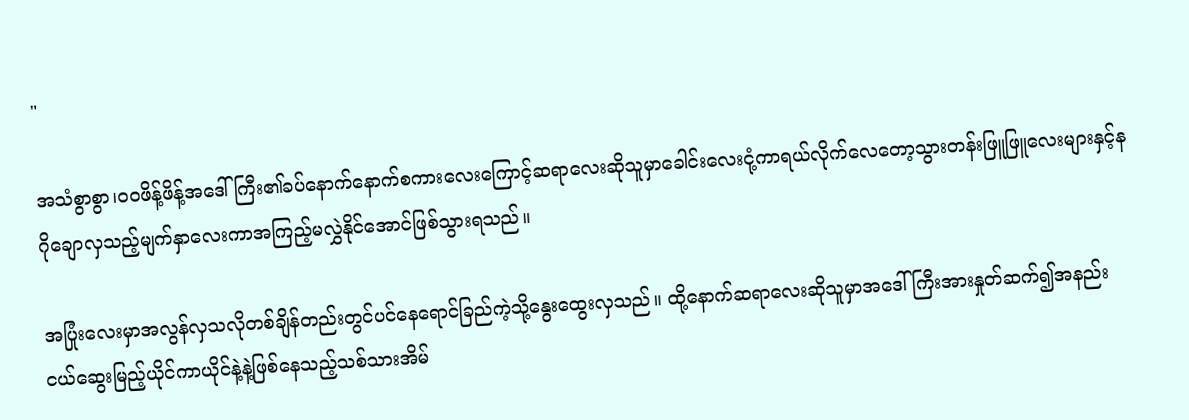"

အသံစွာစွာ၊ဝဝဖိန့်ဖိန့်အဒေါ်ကြီး၏ခပ်နောက်နောက်စကားလေးကြောင့်ဆရာလေးဆိုသူမှာခေါင်းလေးငုံ့ကာရယ်လိုက်လေတော့သွားတန်းဖြူဖြူလေးများနှင့်နဂိုချောလှသည့်မျက်နှာလေးကာအကြည့်မလွှဲနိုင်အောင်ဖြစ်သွားရသည်။

အပြုံးလေးမှာအလွန်လှသလိုတစ်ချိန်တည်းတွင်ပင်နေရောင်ခြည်ကဲ့သို့နွေးထွေးလှသည်။ ထို့နောက်ဆရာလေးဆိုသူမှာအဒေါ်ကြီးအားနှုတ်ဆက်၍အနည်းငယ်ဆွေးမြည့်ယိုင်ကာယိုင်နဲ့နဲ့ဖြစ်နေသည့်သစ်သားအိမ်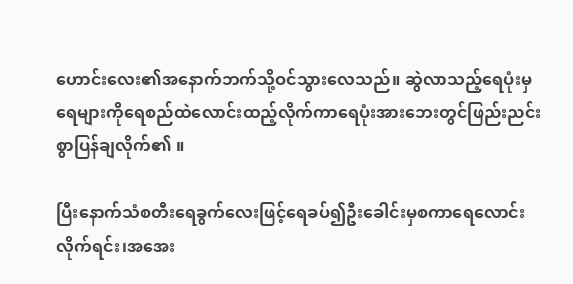ဟောင်းလေး၏အနောက်ဘက်သို့ဝင်သွားလေသည်။ ဆွဲလာသည့်ရေပုံးမှရေများကိုရေစည်ထဲလောင်းထည့်လိုက်ကာရေပုံးအားဘေးတွင်ဖြည်းညင်းစွာပြန်ချလိုက်၏ ။

ပြီးနောက်သံစတီးရေခွက်လေးဖြင့်ရေခပ်၍ဦးခေါင်းမှစကာရေလောင်းလိုက်ရင်း၊အအေး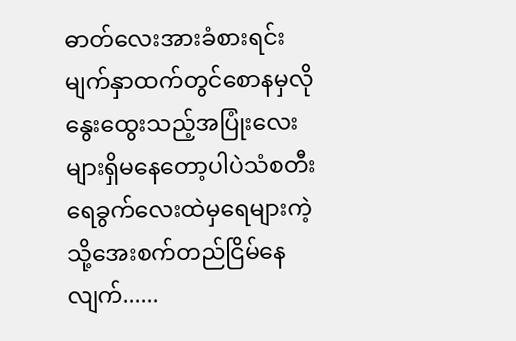ဓာတ်လေးအားခံစားရင်းမျက်နှာထက်တွင်စောနမှလိုနွေးထွေးသည့်အပြုံးလေးများရှိမနေတော့ပါပဲသံစတီးရေခွက်လေးထဲမှရေများကဲ့သို့အေးစက်တည်ငြိမ်နေလျက်......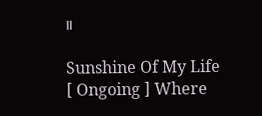။

Sunshine Of My Life [ Ongoing ] Where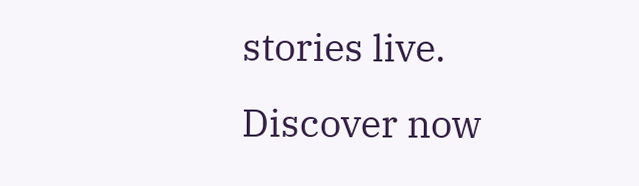stories live. Discover now